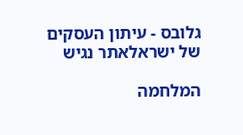גלובס - עיתון העסקים של ישראלאתר נגיש

המלחמה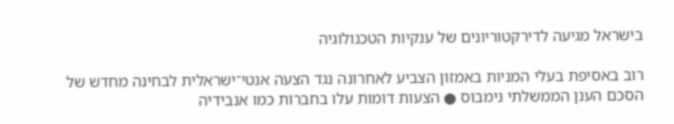בישראל מגיעה לדירקטוריונים של ענקיות הטכנולוגיה

רוב באסיפת בעלי המניות באמזון הצביע לאחרונה נגד הצעה אנטי־ישראלית לבחינה מחדש של הסכם הענן הממשלתי נימבוס ● הצעות דומות עלו בחברות כמו אנבידיה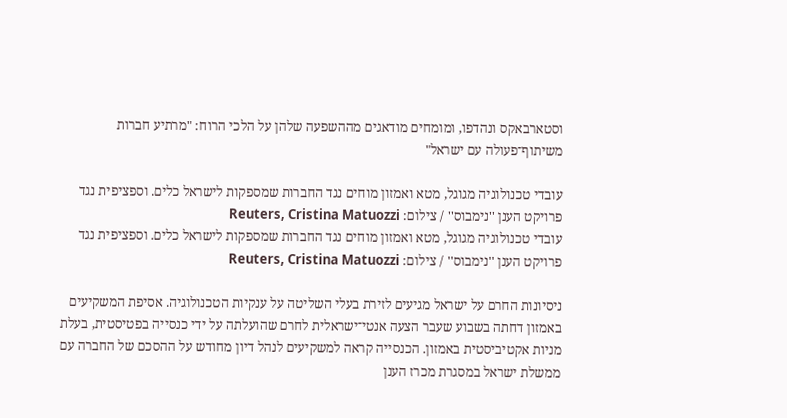וסטארבאקס ונהדפו, ומומחים מודאגים מההשפעה שלהן על הלכי הרוח: "מרתיע חברות משיתוף־פעולה עם ישראל"

עובדי טכנולוגיה מגוגל, מטא ואמזון מוחים נגד החברות שמספקות לישראל כלים. וספציפית נגד פרויקט הענן ''נימבוס'' / צילום: Reuters, Cristina Matuozzi
עובדי טכנולוגיה מגוגל, מטא ואמזון מוחים נגד החברות שמספקות לישראל כלים. וספציפית נגד פרויקט הענן ''נימבוס'' / צילום: Reuters, Cristina Matuozzi

ניסיונות החרם על ישראל מגיעים לזירת בעלי השליטה על ענקיות הטכנולוגיה. אסיפת המשקיעים באמזון דחתה בשבוע שעבר הצעה אנטי־ישראלית לחרם שהועלתה על ידי כנסייה בפטיסטית, בעלת מניות אקטיביסטית באמזון. הכנסייה קראה למשקיעים לנהל דיון מחודש על ההסכם של החברה עם ממשלת ישראל במסגרת מכרז הענן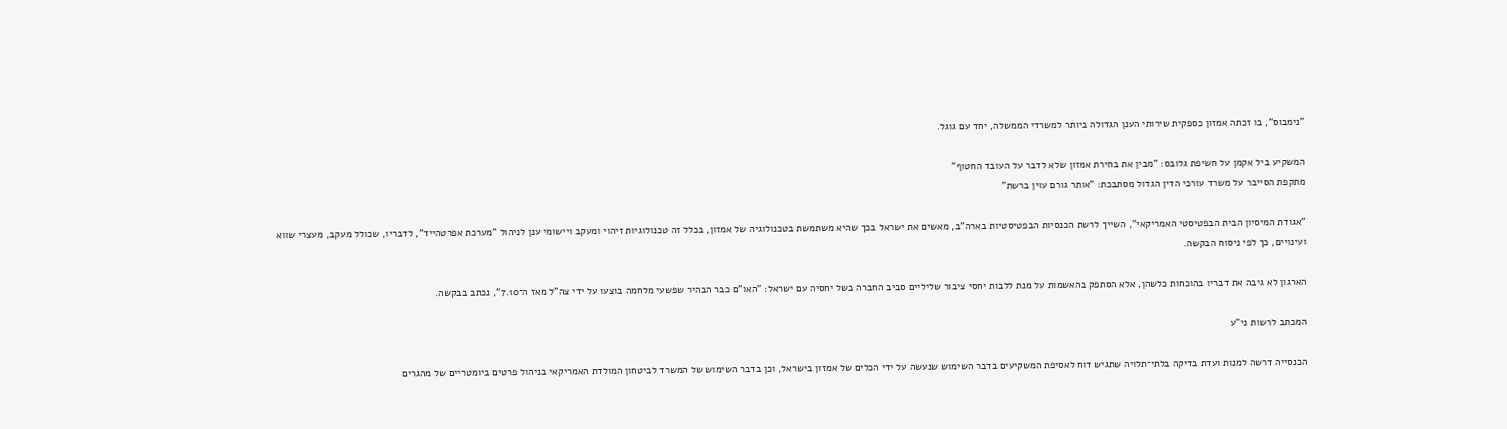"נימבוס", בו זכתה אמזון כספקית שירותי הענן הגדולה ביותר למשרדי הממשלה, יחד עם גוגל.

המשקיע ביל אקמן על חשיפת גלובס: "מבין את בחירת אמזון שלא לדבר על העובד החטוף"
מתקפת הסייבר על משרד עורכי הדין הגדול מסתבכת: "אותר גורם עוין ברשת"

"אגודת המיסיון הבית הבפטיסטי האמריקאי", השייך לרשת הכנסיות הבפטיסטיות בארה"ב, מאשים את ישראל בכך שהיא משתמשת בטכנולוגיה של אמזון, בכלל זה טכנולוגיות זיהוי ומעקב ויישומי ענן לניהול "מערכת אפרטהייד", לדבריו, שכולל מעקב, מעצרי שווא ועינויים, כך לפי ניסוח הבקשה.

הארגון לא גיבה את דבריו בהוכחות כלשהן, אלא הסתפק בהאשמות על מנת ללבות יחסי ציבור שליליים סביב החברה בשל יחסיה עם ישראל: "האו"ם כבר הבהיר שפשעי מלחמה בוצעו על ידי צה"ל מאז ה־7.10", נכתב בבקשה.

המכתב לרשות ני"ע

הכנסייה דרשה למנות ועדת בדיקה בלתי־תלויה שתגיש דוח לאסיפת המשקיעים בדבר השימוש שנעשה על ידי הכלים של אמזון בישראל, וכן בדבר השימוש של המשרד לביטחון המולדת האמריקאי בניהול פרטים ביומטריים של מהגרים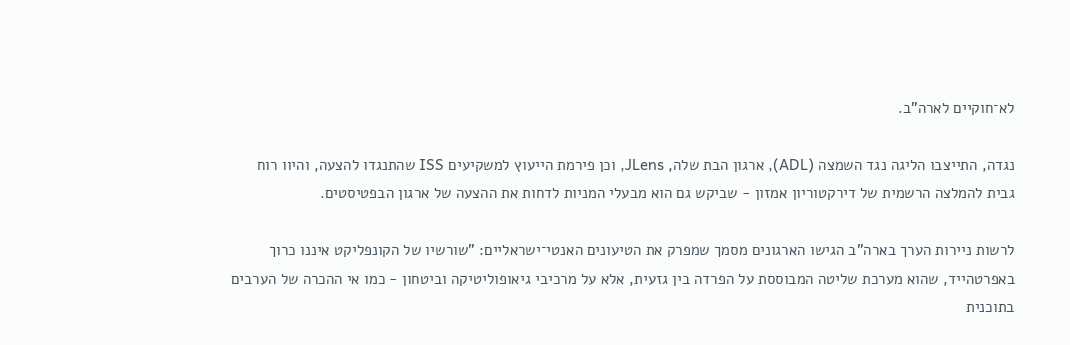לא־חוקיים לארה"ב.

נגדה, התייצבו הליגה נגד השמצה (ADL), ארגון הבת שלה, JLens, וכן פירמת הייעוץ למשקיעים ISS שהתנגדו להצעה, והיוו רוח גבית להמלצה הרשמית של דירקטוריון אמזון - שביקש גם הוא מבעלי המניות לדחות את ההצעה של ארגון הבפטיסטים.

לרשות ניירות הערך בארה"ב הגישו הארגונים מסמך שמפרק את הטיעונים האנטי־ישראליים: "שורשיו של הקונפליקט איננו כרוך באפרטהייד, שהוא מערכת שליטה המבוססת על הפרדה בין גזעית, אלא על מרכיבי גיאופוליטיקה וביטחון - כמו אי ההכרה של הערבים בתוכנית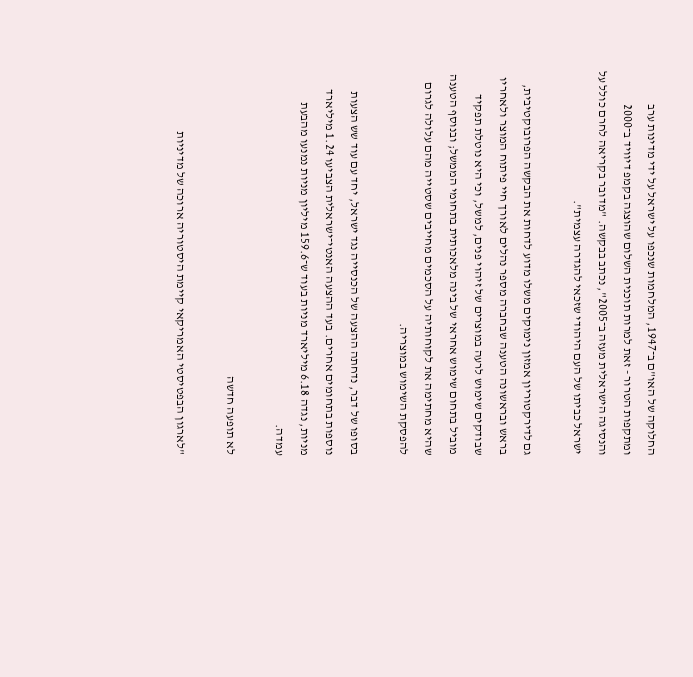החלוקה של האו"ם ב־1947, המלחמות שנכפו על ישראל על ידי מדינות ערב ומתקפות הטרור - זאת למרות תוכנית השלום שהוצגה בקמפ דיוויד ב־2000 והנסיגה הישראלית מעזה ב־2005", נכתב בבקשה. "מדובר בקריאה לחרם כולל על ישראל כביתו של העם היהודי שזכאי להגדרה עצמית".

גם לדירקטוריון אמזון נימוקים משלו מדוע לדחות את הבקשה הפרובוקטיבית, בראש ובראשונה הטענה שבחברה מספר נהלים לאורך חיי פיתוח המוצר ולאחריו שבודקים שימוש לרעה במוצרים של זיהוי פנים, למשל, וכי היא נוטלת תפקיד מוביל בתחום שימוש אחראי של בינה מלאכותית בתחומי הממשל; ובנוסף הטענה שהיא מחתימה את לקוחותיה על הסכמים מחייבים שסטייה מהם עלולה לגרום להפסקת השימוש במוצריה.

בסופו של דבר, נדחתה ההצעה של הכנסייה נגד ישראל, יחד עם עוד שש הצעות נוספות בתחומים אחרים. בעד ההצעה האנטי־ישראלית הצביעו 1.24 מיליארד מניות, נגדה 6.18 מיליארד מניות בעוד ש־159.6 מיליון מניות נמנעו מהבעת עמדה.

לא תופעה חדשה

"לארגון הבפטיסטי האמריקאי קיימת היסטוריה ארוכה של מדיניות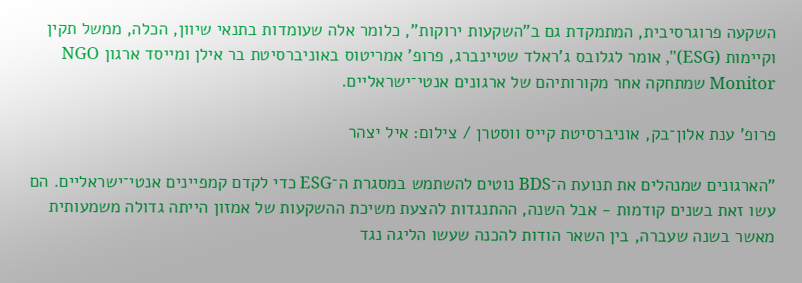השקעה פרוגרסיבית, המתמקדת גם ב"השקעות ירוקות", כלומר אלה שעומדות בתנאי שיוון, הכלה, ממשל תקין וקיימות (ESG)", אומר לגלובס ג'ראלד שטיינברג, פרופ' אמריטוס באוניברסיטת בר אילן ומייסד ארגון NGO Monitor שמתחקה אחר מקורותיהם של ארגונים אנטי־ישראליים.

פרופ' ענת אלון־בק, אוניברסיטת קייס ווסטרן / צילום: איל יצהר

"הארגונים שמנהלים את תנועת ה־BDS נוטים להשתמש במסגרת ה־ESG כדי לקדם קמפיינים אנטי־ישראליים. הם עשו זאת בשנים קודמות - אבל השנה, ההתנגדות להצעת משיכת ההשקעות של אמזון הייתה גדולה משמעותית מאשר בשנה שעברה, בין השאר הודות להכנה שעשו הליגה נגד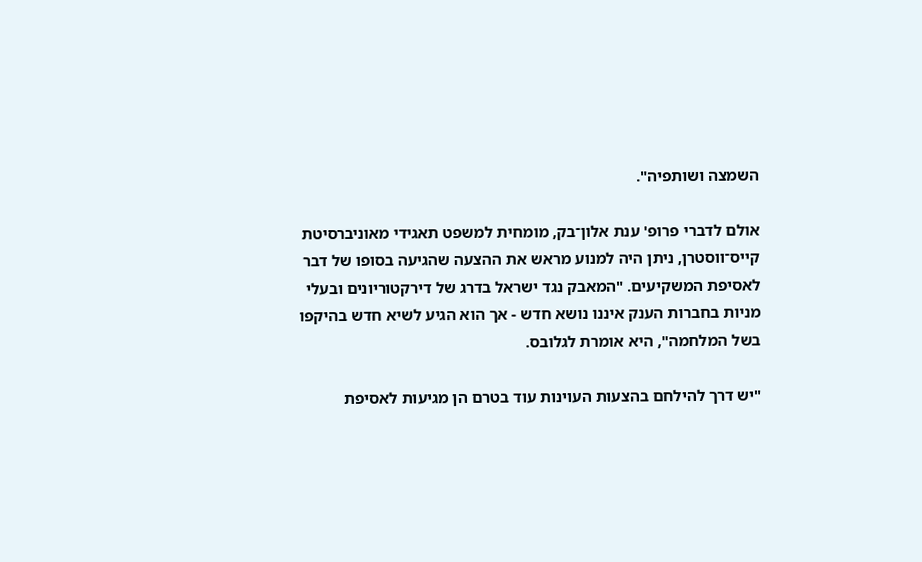השמצה ושותפיה".

אולם לדברי פרופ' ענת אלון־בק, מומחית למשפט תאגידי מאוניברסיטת קייס־ווסטרן, ניתן היה למנוע מראש את ההצעה שהגיעה בסופו של דבר לאסיפת המשקיעים. "המאבק נגד ישראל בדרג של דירקטוריונים ובעלי מניות בחברות הענק איננו נושא חדש - אך הוא הגיע לשיא חדש בהיקפו בשל המלחמה", היא אומרת לגלובס.

"יש דרך להילחם בהצעות העוינות עוד בטרם הן מגיעות לאסיפת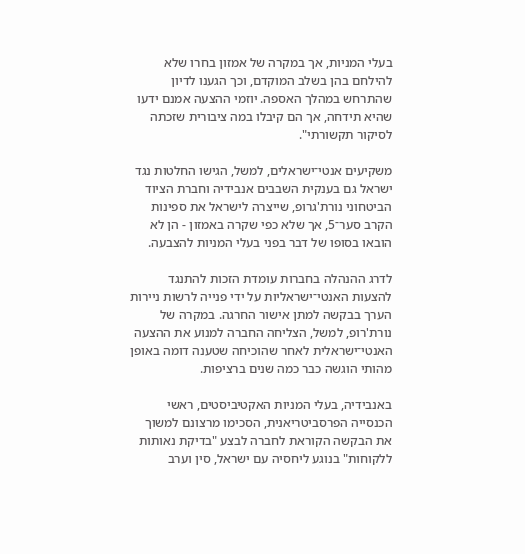בעלי המניות, אך במקרה של אמזון בחרו שלא להילחם בהן בשלב המוקדם, וכך הגענו לדיון שהתרחש במהלך האספה. יוזמי ההצעה אמנם ידעו שהיא תידחה, אך הם קיבלו במה ציבורית שזכתה לסיקור תקשורתי".

משקיעים אנטי־ישראלים, למשל, הגישו החלטות נגד ישראל גם בענקית השבבים אנבידיה וחברת הציוד הביטחוני נורת'גרופ, שייצרה לישראל את ספינות הקרב סער־5, אך שלא כפי שקרה באמזון - הן לא הובאו בסופו של דבר בפני בעלי המניות להצבעה.

לדרג ההנהלה בחברות עומדת הזכות להתנגד להצעות האנטי־ישראליות על ידי פנייה לרשות ניירות הערך בבקשה למתן אישור החרגה. במקרה של נורת'רופ, למשל, הצליחה החברה למנוע את ההצעה האנטי־ישראלית לאחר שהוכיחה שטענה דומה באופן מהותי הוגשה כבר כמה שנים ברציפות.

באנבידיה, בעלי המניות האקטיביסטים, ראשי הכנסייה הפרסביטריאנית, הסכימו מרצונם למשוך את הבקשה הקוראת לחברה לבצע "בדיקת נאותות ללקוחות" בנוגע ליחסיה עם ישראל, סין וערב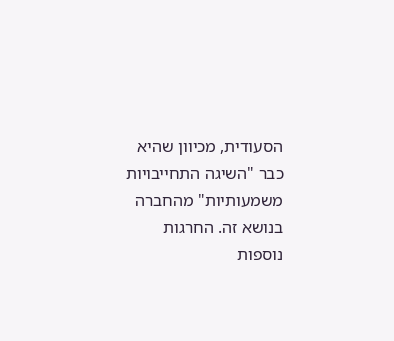הסעודית, מכיוון שהיא כבר "השיגה התחייבויות משמעותיות" מהחברה בנושא זה. החרגות נוספות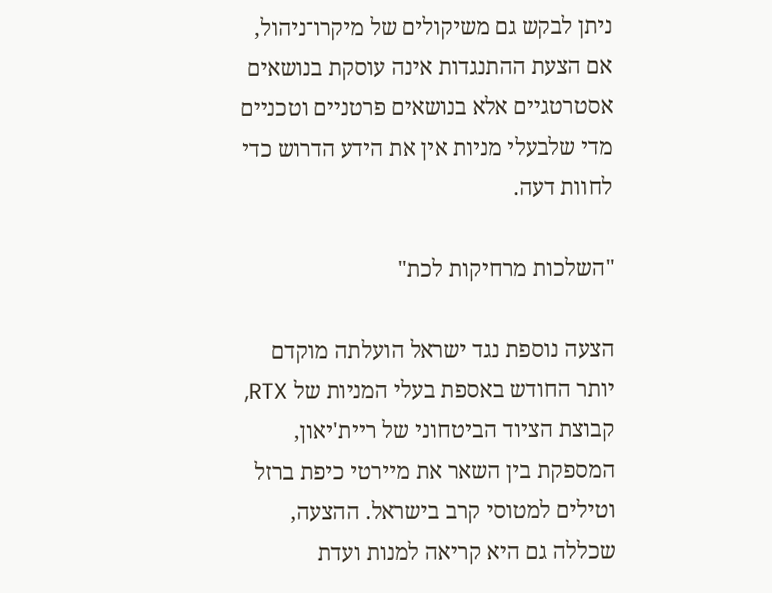ניתן לבקש גם משיקולים של מיקרו־ניהול, אם הצעת ההתנגדות אינה עוסקת בנושאים אסטרטגיים אלא בנושאים פרטניים וטכניים מדי שלבעלי מניות אין את הידע הדרוש כדי לחוות דעה.

"השלכות מרחיקות לכת"

הצעה נוספת נגד ישראל הועלתה מוקדם יותר החודש באספת בעלי המניות של RTX, קבוצת הציוד הביטחוני של ריית'יאון, המספקת בין השאר את מיירטי כיפת ברזל וטילים למטוסי קרב בישראל. ההצעה, שכללה גם היא קריאה למנות ועדת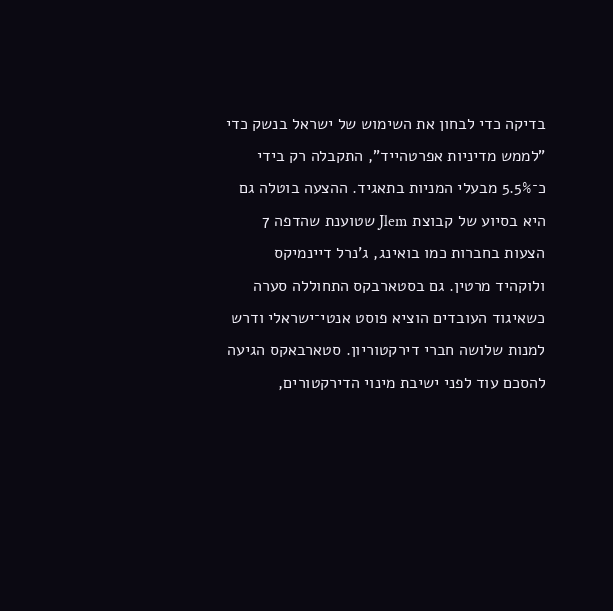בדיקה כדי לבחון את השימוש של ישראל בנשק כדי "לממש מדיניות אפרטהייד", התקבלה רק בידי כ־5.5% מבעלי המניות בתאגיד. ההצעה בוטלה גם היא בסיוע של קבוצת Jlem שטוענת שהדפה 7 הצעות בחברות כמו בואינג, ג'נרל דיינמיקס ולוקהיד מרטין. גם בסטארבקס התחוללה סערה כשאיגוד העובדים הוציא פוסט אנטי־ישראלי ודרש למנות שלושה חברי דירקטוריון. סטארבאקס הגיעה להסכם עוד לפני ישיבת מינוי הדירקטורים,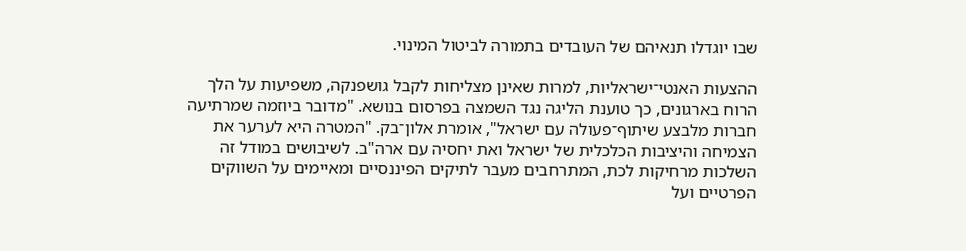שבו יוגדלו תנאיהם של העובדים בתמורה לביטול המינוי.

ההצעות האנטי־ישראליות, למרות שאינן מצליחות לקבל גושפנקה, משפיעות על הלך הרוח בארגונים, כך טוענת הליגה נגד השמצה בפרסום בנושא. "מדובר ביוזמה שמרתיעה חברות מלבצע שיתוף־פעולה עם ישראל", אומרת אלון־בק. "המטרה היא לערער את הצמיחה והיציבות הכלכלית של ישראל ואת יחסיה עם ארה"ב. לשיבושים במודל זה השלכות מרחיקות לכת, המתרחבים מעבר לתיקים הפיננסיים ומאיימים על השווקים הפרטיים ועל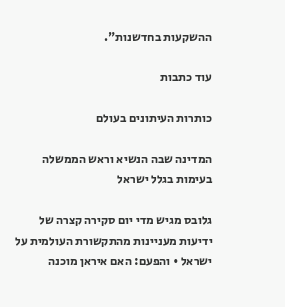ההשקעות בחדשנות".

עוד כתבות

כותרות העיתונים בעולם

המדינה שבה הנשיא וראש הממשלה בעימות בגלל ישראל

גלובס מגיש מדי יום סקירה קצרה של ידיעות מעניינות מהתקשורת העולמית על ישראל • והפעם: האם איראן מוכנה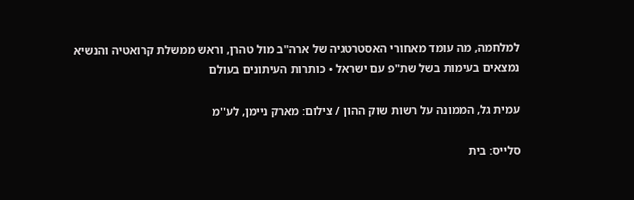למלחמה, מה עומד מאחורי האסטרטגיה של ארה"ב מול טהרן, וראש ממשלת קרואטיה והנשיא נמצאים בעימות בשל שת"פ עם ישראל • כותרות העיתונים בעולם

עמית גל, הממונה על רשות שוק ההון / צילום: מארק ניימן, לע''מ

סלייס: בית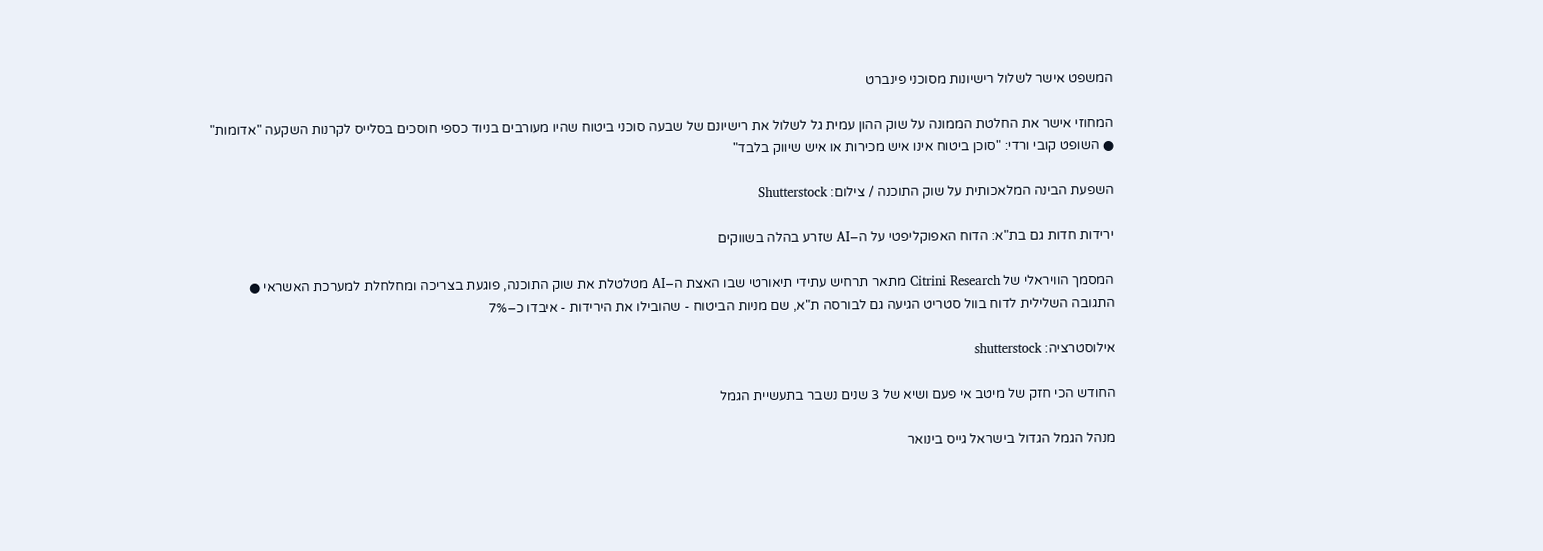המשפט אישר לשלול רישיונות מסוכני פינברט

המחוזי אישר את החלטת הממונה על שוק ההון עמית גל לשלול את רישיונם של שבעה סוכני ביטוח שהיו מעורבים בניוד כספי חוסכים בסלייס לקרנות השקעה "אדומות" ● השופט קובי ורדי: "סוכן ביטוח אינו איש מכירות או איש שיווק בלבד"

השפעת הבינה המלאכותית על שוק התוכנה / צילום: Shutterstock

ירידות חדות גם בת"א: הדוח האפוקליפטי על ה–AI שזרע בהלה בשווקים

המסמך הוויראלי של Citrini Research מתאר תרחיש עתידי תיאורטי שבו האצת ה–AI מטלטלת את שוק התוכנה, פוגעת בצריכה ומחלחלת למערכת האשראי ● התגובה השלילית לדוח בוול סטריט הגיעה גם לבורסה ת"א, שם מניות הביטוח - שהובילו את הירידות - איבדו כ–7%

אילוסטרציה: shutterstock

החודש הכי חזק של מיטב אי פעם ושיא של 3 שנים נשבר בתעשיית הגמל

מנהל הגמל הגדול בישראל גייס בינואר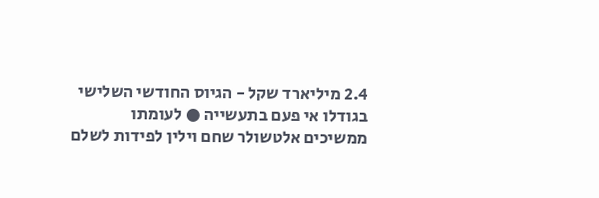2.4 מיליארד שקל - הגיוס החודשי השלישי בגודלו אי פעם בתעשייה ● לעומתו ממשיכים אלטשולר שחם וילין לפידות לשלם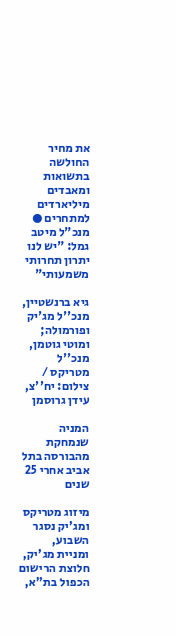את מחיר החולשה בתשואות ומאבדים מיליארדים למתחרים ● מנכ"ל מיטב גמל: "יש לנו יתרון תחרותי משמעותי"

גיא ברנשטיין, מנכ''ל מג'יק ופורמולה; ומוטי גוטמן, מנכ''ל מטריקס / צילום: יח''צ, עידן גרוסמן

המניה שנמחקת מהבורסה בתל אביב אחרי 25 שנים

מיזוג מטריקס ומג'יק נסגר השבוע, ומניית מג'יק, חלוצת הרישום הכפול בת"א,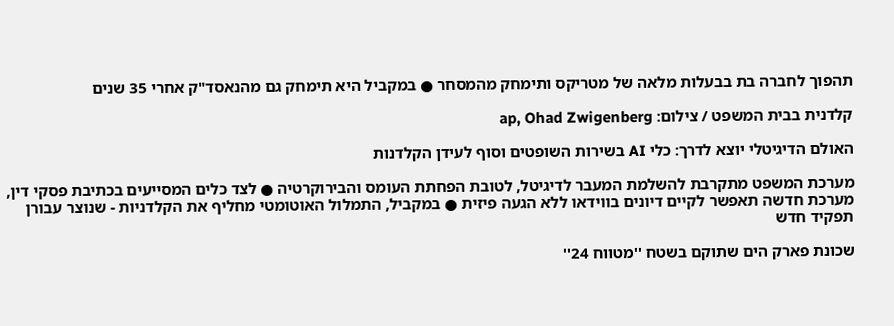תהפוך לחברה בת בבעלות מלאה של מטריקס ותימחק מהמסחר ● במקביל היא תימחק גם מהנאסד"ק אחרי 35 שנים

קלדנית בבית המשפט / צילום: ap, Ohad Zwigenberg

האולם הדיגיטלי יוצא לדרך: כלי AI בשירות השופטים וסוף לעידן הקלדנות

מערכת המשפט מתקרבת להשלמת המעבר לדיגיטל, לטובת הפחתת העומס והבירוקרטיה ● לצד כלים המסייעים בכתיבת פסקי דין, מערכת חדשה תאפשר לקיים דיונים בווידאו ללא הגעה פיזית ● במקביל, התמלול האוטומטי מחליף את הקלדניות - שנוצר עבורן תפקיד חדש

שכונת פארק הים שתוקם בשטח ''מטווח 24''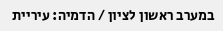במערב ראשון לציון / הדמיה: עיריית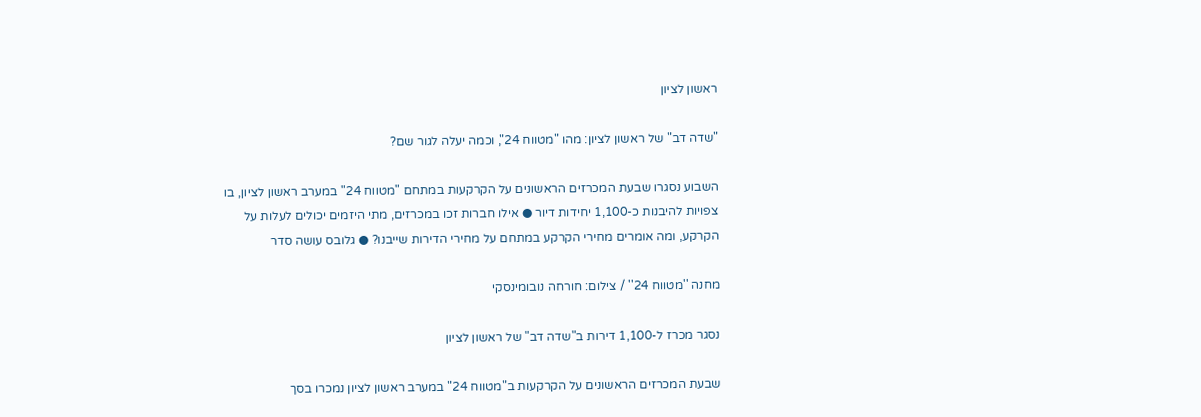ראשון לציון

"שדה דב" של ראשון לציון: מהו "מטווח 24", וכמה יעלה לגור שם?

השבוע נסגרו שבעת המכרזים הראשונים על הקרקעות במתחם "מטווח 24" במערב ראשון לציון, בו צפויות להיבנות כ-1,100 יחידות דיור ● אילו חברות זכו במכרזים, מתי היזמים יכולים לעלות על הקרקע, ומה אומרים מחירי הקרקע במתחם על מחירי הדירות שייבנו? ● גלובס עושה סדר

מחנה ''מטווח 24'' / צילום: חורחה נובומינסקי

נסגר מכרז ל-1,100 דירות ב"שדה דב" של ראשון לציון

שבעת המכרזים הראשונים על הקרקעות ב"מטווח 24" במערב ראשון לציון נמכרו בסך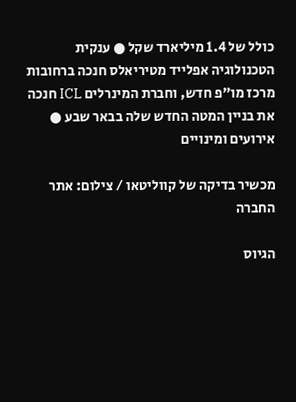כולל של 1.4 מיליארד שקל ● ענקית הטכנולוגיה אפלייד מטיריאלס חנכה ברחובות מרכז מו"פ חדש, וחברת המינרלים ICL חנכה את בניין המטה החדש שלה בבאר שבע ● אירועים ומינויים

מכשיר בדיקה של קווליטאו / צילום: אתר החברה

הגיוס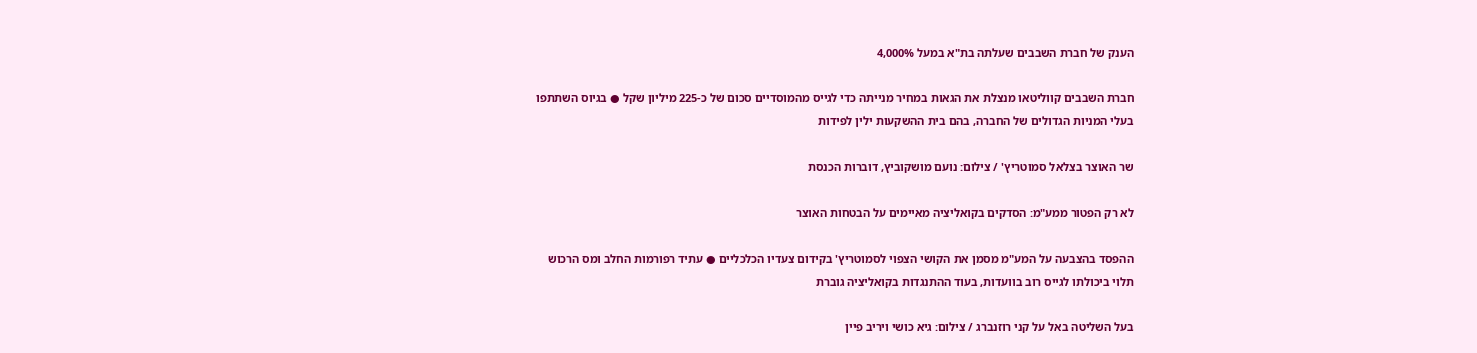הענק של חברת השבבים שעלתה בת"א במעל 4,000%

חברת השבבים קווליטאו מנצלת את הגאות במחיר מנייתה כדי לגייס מהמוסדיים סכום של כ-225 מיליון שקל ● בגיוס השתתפו בעלי המניות הגדולים של החברה, בהם בית ההשקעות ילין לפידות

שר האוצר בצלאל סמוטריץ' / צילום: נועם מושקוביץ, דוברות הכנסת

לא רק הפטור ממע"מ: הסדקים בקואליציה מאיימים על הבטחות האוצר

ההפסד בהצבעה על המע"מ מסמן את הקושי הצפוי לסמוטריץ' בקידום צעדיו הכלכליים ● עתיד רפורמות החלב ומס הרכוש תלוי ביכולתו לגייס רוב בוועדות, בעוד ההתנגדות בקואליציה גוברת

בעל השליטה באל על קני רוזנברג / צילום: גיא כושי ויריב פיין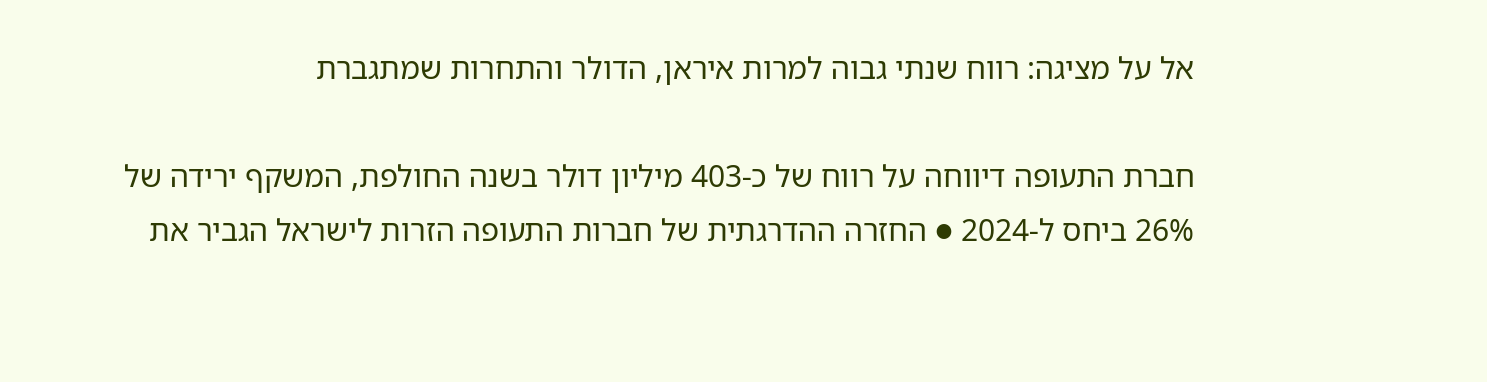אל על מציגה: רווח שנתי גבוה למרות איראן, הדולר והתחרות שמתגברת

חברת התעופה דיווחה על רווח של כ-403 מיליון דולר בשנה החולפת, המשקף ירידה של 26% ביחס ל-2024 ● החזרה ההדרגתית של חברות התעופה הזרות לישראל הגביר את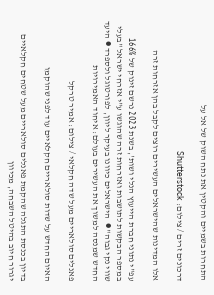התחרות בשמיים והקטין את נתח השוק של אל על

דרכונים זרים / צילום: Shutterstock

אלו המדינות שהישראלים העשירים רוצים לקבל בהן אזרחות זרה

עפ"י נתוני חברת הייעוץ הנלי ושות', בשנת 2023 נרשם זינוק של 166% במספר הבקשות לתושבות ואזרחות זרה שהוגשו ע"י אזרחי ישראל "בעלי שווי נקי גבוה" ●  הישראלים כיוונו בעיקר ליוון, לפורטוגל ולספרד ● היעד החדש שמנסה למשוך את העשירים בעולם: איחוד האמירויות

פאנלים סולאריים מעל שדה חקלאי / צילום: אמיר טרקל

האיום החדש על שדות סולאריים חקלאיים עוד לפני שהוקמו

בדיון בכנסת התגלה שהקמת פאנלים סולאריים מעל שטחים חקלאיים יגרור חיוב בהיטל השבחה, מכיוון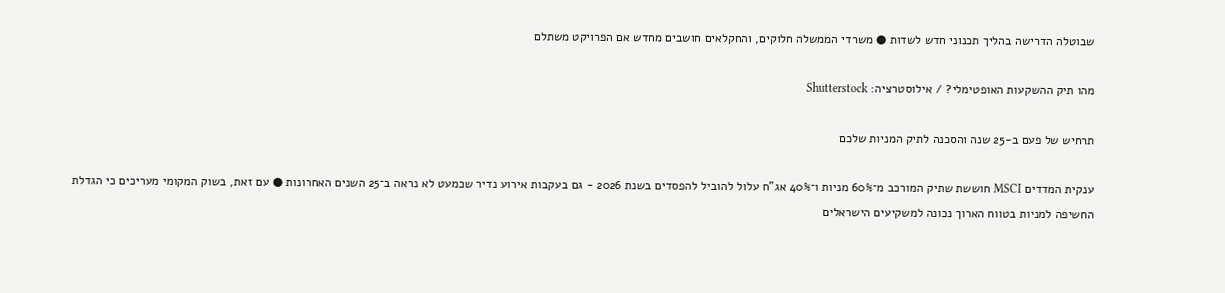שבוטלה הדרישה בהליך תכנוני חדש לשדות ● משרדי הממשלה חלוקים, והחקלאים חושבים מחדש אם הפרויקט משתלם

מהו תיק ההשקעות האופטימלי? / אילוסטרציה: Shutterstock

תרחיש של פעם ב-25 שנה והסכנה לתיק המניות שלכם

ענקית המדדים MSCI חוששת שתיק המורכב מ־60% מניות ו־40% אג"ח עלול להוביל להפסדים בשנת 2026 - גם בעקבות אירוע נדיר שכמעט לא נראה ב־25 השנים האחרונות ● עם זאת, בשוק המקומי מעריכים כי הגדלת החשיפה למניות בטווח הארוך נכונה למשקיעים הישראלים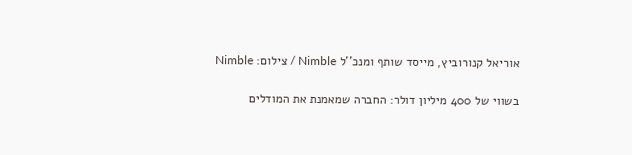אוריאל קנורוביץ, מייסד שותף ומנכ''ל Nimble / צילום: Nimble

בשווי של 400 מיליון דולר: החברה שמאמנת את המודלים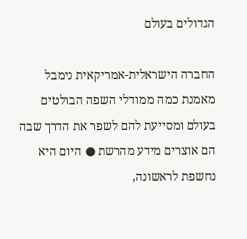הגדולים בעולם

החברה הישראלית-אמריקאית נימבל מאמנת כמה ממודלי השפה הבולטים בעולם ומסייעת להם לשפר את הדרך שבה הם אוצרים מידע מהרשת ● היום היא נחשפת לראשונה,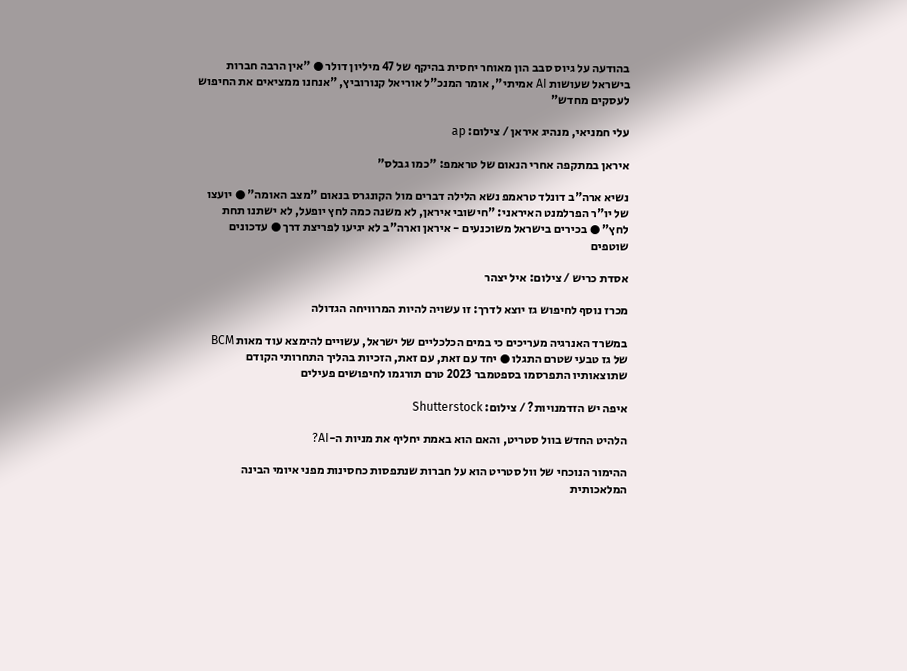בהודעה על גיוס סבב הון מאוחר יחסית בהיקף של 47 מיליון דולר ● "אין הרבה חברות בישראל שעושות AI אמיתי", אומר המנכ"ל אוריאל קנורוביץ, "אנחנו ממציאים את החיפוש לעסקים מחדש"

עלי חמניאי, מנהיג איראן / צילום: ap

איראן במתקפה אחרי הנאום של טראמפ: "כמו גבלס"

נשיא ארה"ב דונלד טראמפ נשא הלילה דברים מול הקונגרס בנאום "מצב האומה" ● יועצו של יו"ר הפרלמנט האיראני: "חישובי איראן, לא משנה כמה לחץ יופעל, לא ישתנו תחת לחץ" ● בכירים בישראל משוכנעים - איראן וארה"ב לא יגיעו לפריצת דרך ● עדכונים שוטפים

אסדת כריש / צילום: איל יצהר

מכרז נוסף לחיפוש גז יוצא לדרך: זו עשויה להיות המרוויחה הגדולה

במשרד האנרגיה מעריכים כי במים הכלכליים של ישראל, עשויים להימצא עוד מאות BCM של גז טבעי שטרם התגלו ● יחד עם זאת, עם זאת, הזכיות בהליך התחרותי הקודם שתוצאותיו התפרסמו בספטמבר 2023 טרם תורגמו לחיפושים פעילים

איפה יש הזדמנויות? / צילום: Shutterstock

הלהיט החדש בוול סטריט, והאם הוא באמת יחליף את מניות ה-AI?

ההימור הנוכחי של וול סטריט הוא על חברות שנתפסות כחסינות מפני איומי הבינה המלאכותית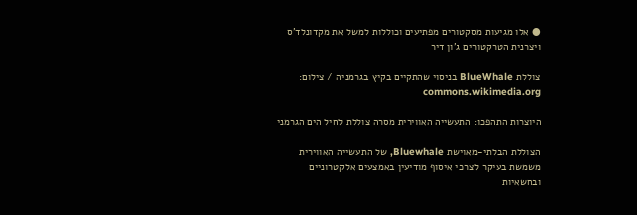● אלו מגיעות מסקטורים מפתיעים וכוללות למשל את מקדונלד'ס ויצרנית הטרקטורים ג'ון דיר

צוללת BlueWhale בניסוי שהתקיים בקיץ בגרמניה / צילום: commons.wikimedia.org

היוצרות התהפכו: התעשייה האווירית מסרה צוללת לחיל הים הגרמני

הצוללת הבלתי-מאוישת Bluewhale, של התעשייה האווירית משמשת בעיקר לצרכי איסוף מודיעין באמצעים אלקטרוניים ובחשאיות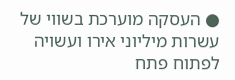● העסקה מוערכת בשווי של עשרות מיליוני אירו ועשויה לפתוח פתח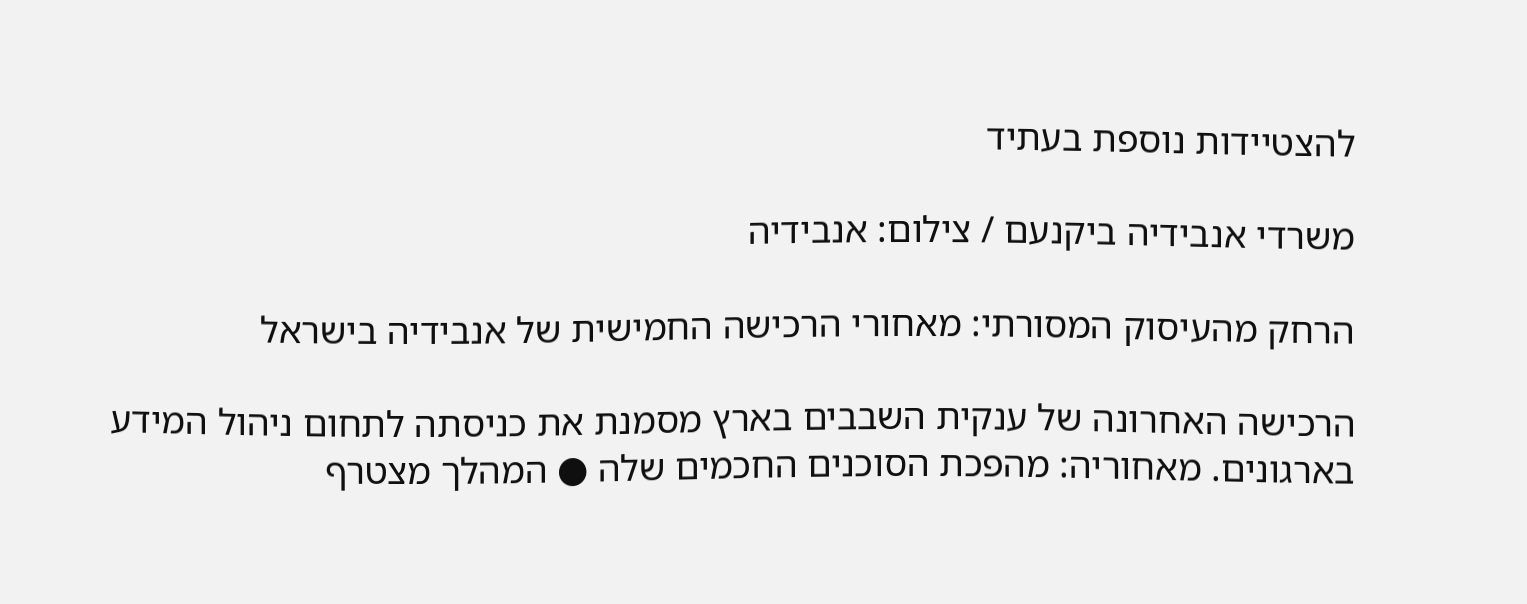להצטיידות נוספת בעתיד

משרדי אנבידיה ביקנעם / צילום: אנבידיה

הרחק מהעיסוק המסורתי: מאחורי הרכישה החמישית של אנבידיה בישראל

הרכישה האחרונה של ענקית השבבים בארץ מסמנת את כניסתה לתחום ניהול המידע בארגונים. מאחוריה: מהפכת הסוכנים החכמים שלה ● המהלך מצטרף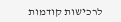לרכישות קודמות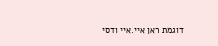דוגמת ראן איי.איי ודסי